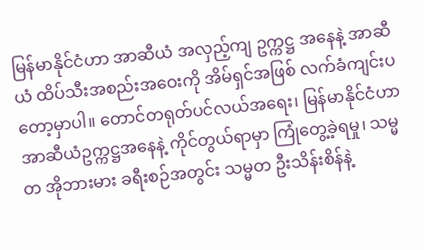မြန်မာနိုင်ငံဟာ အာဆီယံ အလှည့်ကျ ဥက္ကဋ္ဌ အနေနဲ့ အာဆီယံ ထိပ်သီးအစည်းအဝေးကို အိမ်ရှင်အဖြစ် လက်ခံကျင်းပတော့မှာပါ။ တောင်တရုတ်ပင်လယ်အရေး၊ မြန်မာနိုင်ငံဟာ အာဆီယံဥက္ကဋ္ဌအနေနဲ့ ကိုင်တွယ်ရာမှာ ကြုံတွေ့ခဲ့ရမှု၊ သမ္မတ အိုဘားမား ခရီးစဉ်အတွင်း သမ္မတ ဦးသိန်းစိန်နဲ့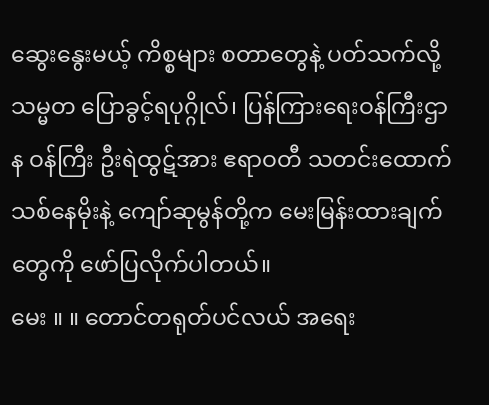ဆွေးနွေးမယ့် ကိစ္စများ စတာတွေနဲ့ ပတ်သက်လို့ သမ္မတ ပြောခွင့်ရပုဂ္ဂိုလ်၊ ပြန်ကြားရေးဝန်ကြီးဌာန ဝန်ကြီး ဦးရဲထွဋ်အား ဧရာဝတီ သတင်းထောက် သစ်နေမိုးနဲ့ ကျော်ဆုမွန်တို့က မေးမြန်းထားချက်တွေကို ဖော်ပြလိုက်ပါတယ်။
မေး ။ ။ တောင်တရုတ်ပင်လယ် အရေး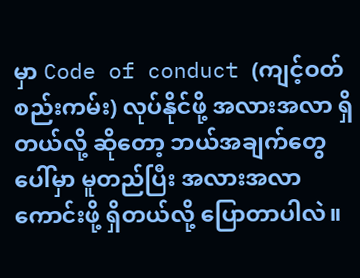မှာ Code of conduct (ကျင့်ဝတ်စည်းကမ်း) လုပ်နိုင်ဖို့ အလားအလာ ရှိတယ်လို့ ဆိုတော့ ဘယ်အချက်တွေပေါ်မှာ မူတည်ပြီး အလားအလာ ကောင်းဖို့ ရှိတယ်လို့ ပြောတာပါလဲ။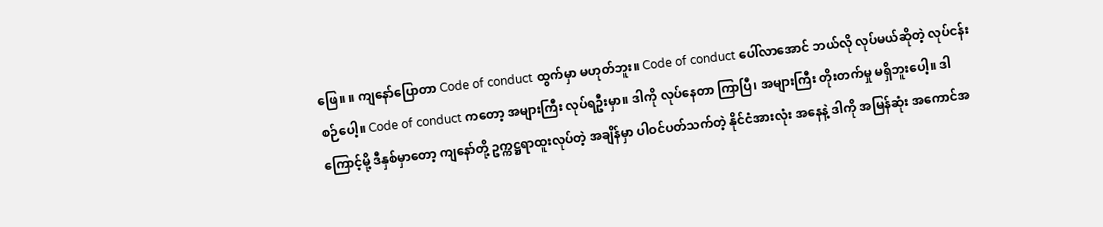ဖြေ။ ။ ကျနော်ပြောတာ Code of conduct ထွက်မှာ မဟုတ်ဘူး။ Code of conduct ပေါ်လာအောင် ဘယ်လို လုပ်မယ်ဆိုတဲ့ လုပ်ငန်းစဉ်ပေါ့။ Code of conduct ကတော့ အများကြီး လုပ်ရဦးမှာ။ ဒါကို လုပ်နေတာ ကြာပြီ၊ အများကြီး တိုးတက်မှု မရှိဘူးပေါ့။ ဒါကြောင့်မို့ ဒီနှစ်မှာတော့ ကျနော်တို့ ဥက္ကဋ္ဌရာထူးလုပ်တဲ့ အချိန်မှာ ပါဝင်ပတ်သက်တဲ့ နိုင်ငံအားလုံး အနေနဲ့ ဒါကို အမြန်ဆုံး အကောင်အ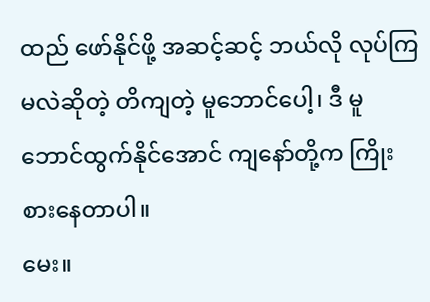ထည် ဖော်နိုင်ဖို့ အဆင့်ဆင့် ဘယ်လို လုပ်ကြမလဲဆိုတဲ့ တိကျတဲ့ မူဘောင်ပေါ့၊ ဒီ မူဘောင်ထွက်နိုင်အောင် ကျနော်တို့က ကြိုးစားနေတာပါ။
မေး။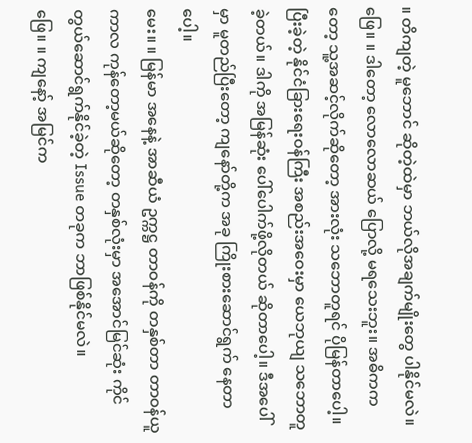။ တိကျတဲ့ မူဘောင် ဆိုတဲ့ထဲမှာ ဘယ်လိုအချက်မျိုးတွေ ပါနိုင်မလဲ။
ဖြေ။ ။ ဒါတော့ လောလောဆယ် ပြောလို့ မရသေးဘူး။ အဓိကကတော့ သူ့အဆင့်လိုက်ဆိုတော့ အားလုံး သဘောတူရင် ပိုမြန်တာပေါ့။ ပြီးခဲ့တဲ့ နိုင်ငံခြားရေးဝန်ကြီး အစည်းအဝေးမှာ ယေဘုယျ သဘောတူခဲ့တယ်။ ဒါကို အမြန်ဆုံး ပေါ်ပေါက်ဖို့လိုတယ် ဆိုတာပေါ့။ ဒီအပေါ်မှာ မူတည်ပြီးတော့ ကျနော်တို့က အခု ကြိုးစားဆောင်ရွက် နေတာပေါ့။
မေး။ ။ မြန်မာ အနေနဲ့ အာဆီယံ ဥက္ကဋ္ဌ တာဝန်ကို တနှစ်တာ တာဝန်ယူကာလ ကုန်တော့မယ်ဆိုတော့ တနှစ်လုံးမှာ အအောင်မြင်ဆုံး ကိုင်တွယ်ဆောင်ရွက်နိုင်ခဲ့တဲ့ Issue တခုက ဘာဖြစ်နိုင်မလဲ။
ဖြေ။ ။ ကျနော့် အမြင်က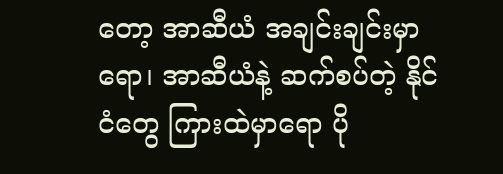တော့ အာဆီယံ အချင်းချင်းမှာရော၊ အာဆီယံနဲ့ ဆက်စပ်တဲ့ နိုင်ငံတွေ ကြားထဲမှာရော ပို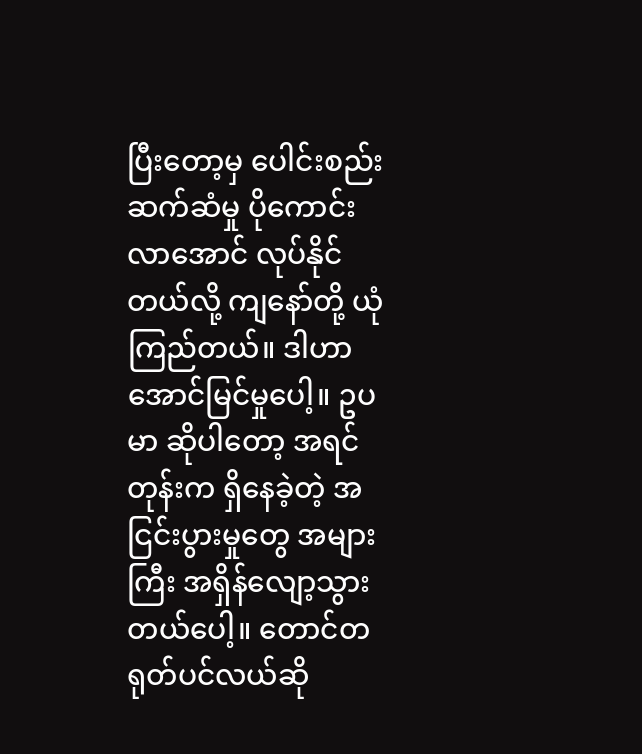ပြီးတော့မှ ပေါင်းစည်းဆက်ဆံမှု ပိုကောင်းလာအောင် လုပ်နိုင်တယ်လို့ ကျနော်တို့ ယုံကြည်တယ်။ ဒါဟာ အောင်မြင်မှုပေါ့။ ဥပမာ ဆိုပါတော့ အရင်တုန်းက ရှိနေခဲ့တဲ့ အငြင်းပွားမှုတွေ အများကြီး အရှိန်လျော့သွားတယ်ပေါ့။ တောင်တရုတ်ပင်လယ်ဆို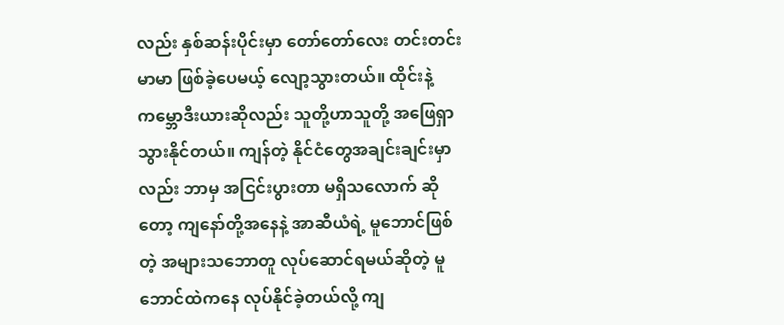လည်း နှစ်ဆန်းပိုင်းမှာ တော်တော်လေး တင်းတင်းမာမာ ဖြစ်ခဲ့ပေမယ့် လျော့သွားတယ်။ ထိုင်းနဲ့ ကမ္ဘောဒီးယားဆိုလည်း သူတို့ဟာသူတို့ အဖြေရှာသွားနိုင်တယ်။ ကျန်တဲ့ နိုင်ငံတွေအချင်းချင်းမှာလည်း ဘာမှ အငြင်းပွားတာ မရှိသလောက် ဆိုတော့ ကျနော်တို့အနေနဲ့ အာဆီယံရဲ့ မူဘောင်ဖြစ်တဲ့ အများသဘောတူ လုပ်ဆောင်ရမယ်ဆိုတဲ့ မူဘောင်ထဲကနေ လုပ်နိုင်ခဲ့တယ်လို့ ကျ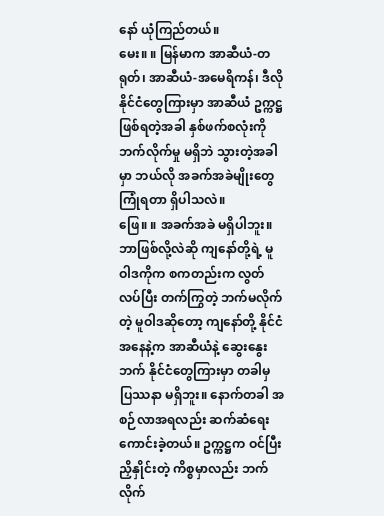နော် ယုံကြည်တယ်။
မေး။ ။ မြန်မာက အာဆီယံ-တရုတ်၊ အာဆီယံ-အမေရိကန်၊ ဒီလို နိုင်ငံတွေကြားမှာ အာဆီယံ ဥက္ကဋ္ဌ ဖြစ်ရတဲ့အခါ နှစ်ဖက်စလုံးကို ဘက်လိုက်မှု မရှိဘဲ သွားတဲ့အခါမှာ ဘယ်လို အခက်အခဲမျိုးတွေ ကြုံရတာ ရှိပါသလဲ။
ဖြေ။ ။ အခက်အခဲ မရှိပါဘူး။ ဘာဖြစ်လို့လဲဆို ကျနော်တို့ရဲ့ မူဝါဒကိုက စကတည်းက လွတ်လပ်ပြီး တက်ကြွတဲ့ ဘက်မလိုက်တဲ့ မူဝါဒဆိုတော့ ကျနော်တို့ နိုင်ငံအနေနဲ့က အာဆီယံနဲ့ ဆွေးနွေးဘက် နိုင်ငံတွေကြားမှာ တခါမှ ပြဿနာ မရှိဘူး။ နောက်တခါ အစဉ်လာအရလည်း ဆက်ဆံရေး ကောင်းခဲ့တယ်။ ဥက္ကဋ္ဌက ဝင်ပြီး ညှိနှိုင်းတဲ့ ကိစ္စမှာလည်း ဘက်လိုက်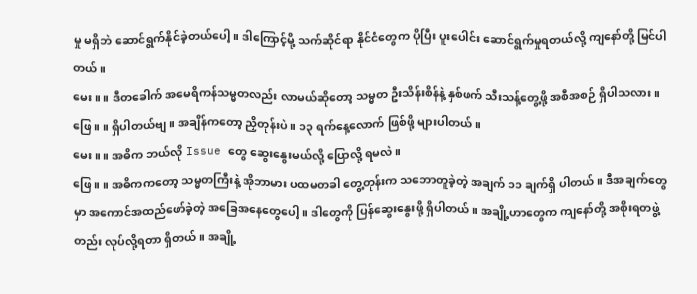မှု မရှိဘဲ ဆောင်ရွက်နိုင်ခဲ့တယ်ပေါ့။ ဒါကြောင့်မို့ သက်ဆိုင်ရာ နိုင်ငံတွေက ပိုပြီး ပူးပေါင်း ဆောင်ရွက်မှုရတယ်လို့ ကျနော်တို့ မြင်ပါတယ်။
မေး။ ။ ဒီတခေါက် အမေရိကန်သမ္မတလည်း လာမယ်ဆိုတော့ သမ္မတ ဦးသိန်းစိန်နဲ့ နှစ်ဖက် သီးသန့်တွေ့ဖို့ အစီအစဉ် ရှိပါသလား။
ဖြေ။ ။ ရှိပါတယ်ဗျ။ အချိန်ကတော့ ညှိတုန်းပဲ။ ၁၃ ရက်နေ့လောက် ဖြစ်ဖို့ များပါတယ်။
မေး။ ။ အဓိက ဘယ်လို Issue တွေ ဆွေးနွေးမယ်လို့ ပြောလို့ ရမလဲ။
ဖြေ။ ။ အဓိကကတော့ သမ္မတကြီးနဲ့ အိုဘာမား ပထမတခါ တွေ့တုန်းက သဘောတူခဲ့တဲ့ အချက် ၁၁ ချက်ရှိ ပါတယ်။ ဒီအချက်တွေမှာ အကောင်အထည်ဖော်ခဲ့တဲ့ အခြေအနေတွေပေါ့။ ဒါတွေကို ပြန်ဆွေးနွေးဖို့ ရှိပါတယ်။ အချို့ဟာတွေက ကျနော်တို့ အစိုးရတဖွဲ့တည်း လုပ်လို့ရတာ ရှိတယ်။ အချို့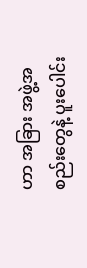ဟာ အခြား အဖွဲ့အစည်းတွေနဲ့ ပူးပေါင်း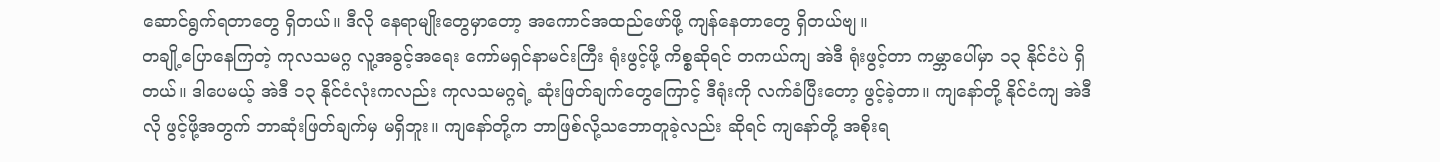ဆောင်ရွက်ရတာတွေ ရှိတယ်။ ဒီလို နေရာမျိုးတွေမှာတော့ အကောင်အထည်ဖော်ဖို့ ကျန်နေတာတွေ ရှိတယ်ဗျ။
တချို့ပြောနေကြတဲ့ ကုလသမဂ္ဂ လူ့အခွင့်အရေး ကော်မရှင်နာမင်းကြီး ရုံးဖွင့်ဖို့ ကိစ္စဆိုရင် တကယ်ကျ အဲဒီ ရုံးဖွင့်တာ ကမ္ဘာပေါ်မှာ ၁၃ နိုင်ငံပဲ ရှိတယ်။ ဒါပေမယ့် အဲဒီ ၁၃ နိုင်ငံလုံးကလည်း ကုလသမဂ္ဂရဲ့ ဆုံးဖြတ်ချက်တွေကြောင့် ဒီရုံးကို လက်ခံပြီးတော့ ဖွင့်ခဲ့တာ။ ကျနော်တို့ နိုင်ငံကျ အဲဒီလို ဖွင့်ဖို့အတွက် ဘာဆုံးဖြတ်ချက်မှ မရှိဘူး။ ကျနော်တို့က ဘာဖြစ်လို့သဘောတူခဲ့လည်း ဆိုရင် ကျနော်တို့ အစိုးရ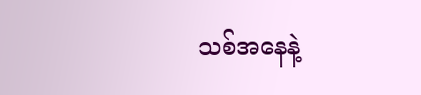သစ်အနေနဲ့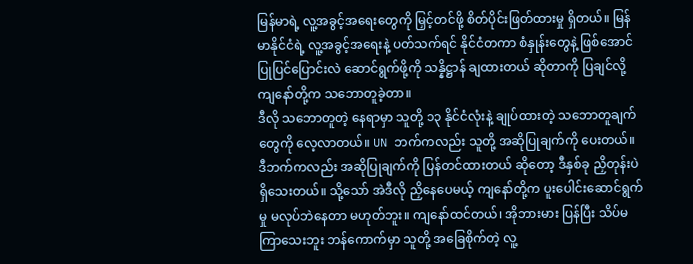မြန်မာရဲ့ လူ့အခွင့်အရေးတွေကို မြှင့်တင်ဖို့ စိတ်ပိုင်းဖြတ်ထားမှု ရှိတယ်။ မြန်မာနိုင်ငံရဲ့ လူ့အခွင့်အရေးနဲ့ ပတ်သက်ရင် နိုင်ငံတကာ စံနှုန်းတွေနဲ့ ဖြစ်အောင် ပြုပြင်ပြောင်းလဲ ဆောင်ရွက်ဖို့ကို သန္နိဋ္ဌာန် ချထားတယ် ဆိုတာကို ပြချင်လို့ ကျနော်တို့က သဘောတူခဲ့တာ။
ဒီလို သဘောတူတဲ့ နေရာမှာ သူတို့ ၁၃ နိုင်ငံလုံးနဲ့ ချုပ်ထားတဲ့ သဘောတူချက်တွေကို လေ့လာတယ်။ UN ဘက်ကလည်း သူတို့ အဆိုပြုချက်ကို ပေးတယ်။ ဒီဘက်ကလည်း အဆိုပြုချက်ကို ပြန်တင်ထားတယ် ဆိုတော့ ဒီနှစ်ခု ညှိတုန်းပဲ ရှိသေးတယ်။ သို့သော် အဲဒီလို ညှိနေပေမယ့် ကျနော်တို့က ပူးပေါင်းဆောင်ရွက်မှု မလုပ်ဘဲနေတာ မဟုတ်ဘူး။ ကျနော်ထင်တယ်၊ အိုဘားမား ပြန်ပြီး သိပ်မကြာသေးဘူး ဘန်ကောက်မှာ သူတို့ အခြေစိုက်တဲ့ လူ့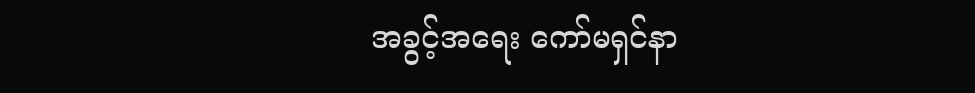အခွင့်အရေး ကော်မရှင်နာ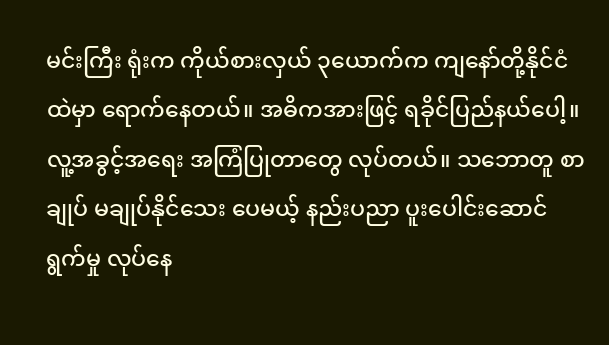မင်းကြီး ရုံးက ကိုယ်စားလှယ် ၃ယောက်က ကျနော်တို့နိုင်ငံထဲမှာ ရောက်နေတယ်။ အဓိကအားဖြင့် ရခိုင်ပြည်နယ်ပေါ့။ လူ့အခွင့်အရေး အကြံပြုတာတွေ လုပ်တယ်။ သဘောတူ စာချုပ် မချုပ်နိုင်သေး ပေမယ့် နည်းပညာ ပူးပေါင်းဆောင်ရွက်မှု လုပ်နေ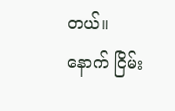တယ်။
နောက် ငြိမ်း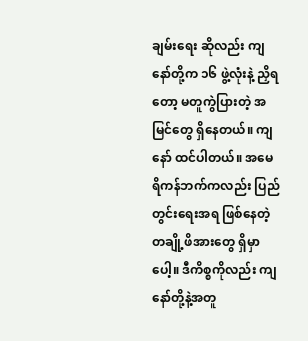ချမ်းရေး ဆိုလည်း ကျနော်တို့က ၁၆ ဖွဲ့လုံးနဲ့ ညှိရတော့ မတူကွဲပြားတဲ့ အမြင်တွေ ရှိနေတယ်။ ကျနော် ထင်ပါတယ်။ အမေရိကန်ဘက်ကလည်း ပြည်တွင်းရေးအရ ဖြစ်နေတဲ့ တချို့ဖိအားတွေ ရှိမှာပေါ့။ ဒီကိစ္စကိုလည်း ကျနော်တို့နဲ့အတူ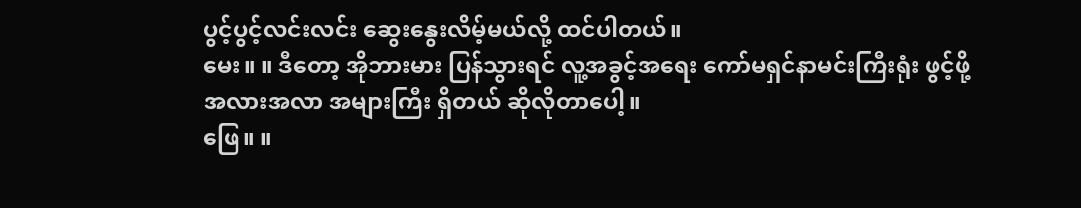ပွင့်ပွင့်လင်းလင်း ဆွေးနွေးလိမ့်မယ်လို့ ထင်ပါတယ်။
မေး။ ။ ဒီတော့ အိုဘားမား ပြန်သွားရင် လူ့အခွင့်အရေး ကော်မရှင်နာမင်းကြီးရုံး ဖွင့်ဖို့ အလားအလာ အများကြီး ရှိတယ် ဆိုလိုတာပေါ့။
ဖြေ။ ။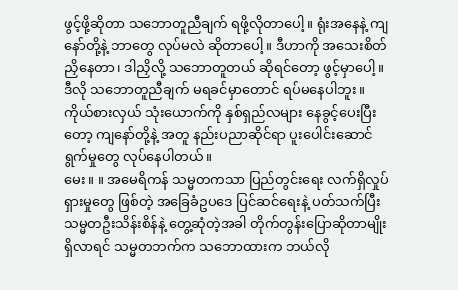ဖွင့်ဖို့ဆိုတာ သဘောတူညီချက် ရဖို့လိုတာပေါ့။ ရုံးအနေနဲ့ ကျနော်တို့နဲ့ ဘာတွေ လုပ်မလဲ ဆိုတာပေါ့။ ဒီဟာကို အသေးစိတ် ညှိနေတာ၊ ဒါညှိလို့ သဘောတူတယ် ဆိုရင်တော့ ဖွင့်မှာပေါ့။ ဒီလို သဘောတူညီချက် မရခင်မှာတောင် ရပ်မနေပါဘူး။ ကိုယ်စားလှယ် သုံးယောက်ကို နှစ်ရှည်လများ နေခွင့်ပေးပြီးတော့ ကျနော်တို့နဲ့ အတူ နည်းပညာဆိုင်ရာ ပူးပေါင်းဆောင်ရွက်မှုတွေ လုပ်နေပါတယ်။
မေး။ ။ အမေရိကန် သမ္မတကသာ ပြည်တွင်းရေး လက်ရှိလှုပ်ရှားမှုတွေ ဖြစ်တဲ့ အခြေခံဥပဒေ ပြင်ဆင်ရေးနဲ့ ပတ်သက်ပြီး သမ္မတဦးသိန်းစိန်နဲ့ တွေ့ဆုံတဲ့အခါ တိုက်တွန်းပြောဆိုတာမျိုး ရှိလာရင် သမ္မတဘက်က သဘောထားက ဘယ်လို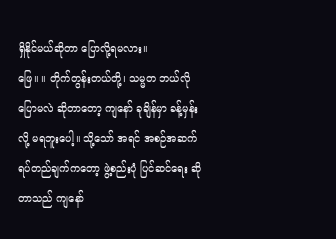ရှိနိုင်မယ်ဆိုတာ ပြောလို့ရမလား။
ဖြေ။ ။ တိုက်တွန်းတယ်တို့၊ သမ္မတ ဘယ်လိုပြောမလဲ ဆိုတာတော့ ကျနော် ခုချိန်မှာ ခန့်မှန်းလို့ မရဘူးပေါ့။ သို့သော် အရင် အစဉ်အဆက် ရပ်တည်ချက်ကတော့ ဖွဲ့စည်းပုံ ပြင်ဆင်ရေး ဆိုတာသည် ကျနော်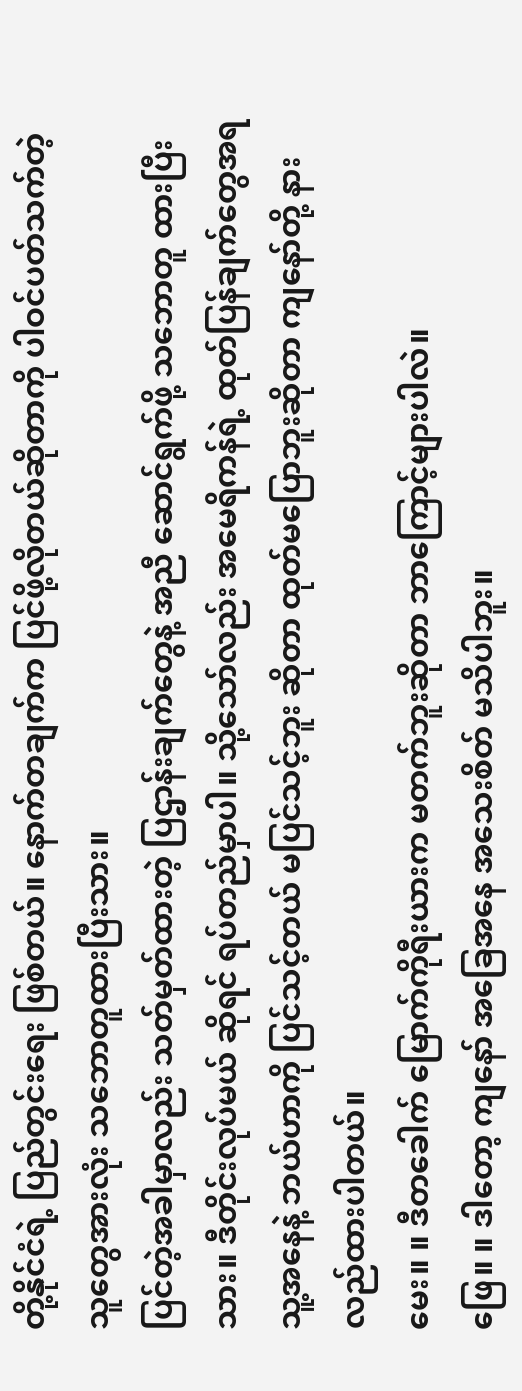တို့နိုင်ငံရဲ့ ပြည်တွင်းရေး ဖြစ်တယ်။ နောက်တချက်က ပြင်ဖို့လိုတယ်ဆိုတာကို ပါဝင်ပတ်သက်တဲ့ သူတွေအားလုံး သဘောတူထားပြီးသား။
ပြင်တဲ့အခါမှာလည်း သတ်မှတ်ထားတဲ့ ပြဌာန်းချက်တွေနဲ့ အညီ ဆောင်ရွက်ဖို့ သဘောတူ ထားပြီးသား။ ဒီတိုင်းလုပ်မယ် ဆိုရင် ရပ်တည်မှာပါ။ သို့သော်လည်း အမေရိကန်ရဲ့ ထုတ်ပြန်ချက်တွေအရ သူ့အနေနဲ့ ဘယ်ဟာကို ပြင်သင့်တယ် မပြင်သင့်ဘူး ဆိုတာ ထုတ်မပြောဘူးဆိုတာ ကျနော်တို့ နားလည်ထားပါတယ်။
မေး။ ။ ဒီတခေါက် မြောက်ကိုရီးယားက မတက်ဘူးဆိုတာ ဘာကြောင့်များပါလဲ။
ဖြေ။ ။ ဒါတော့ ကျနော် အခြေအနေ အသေးစိတ် မသိပါဘူး။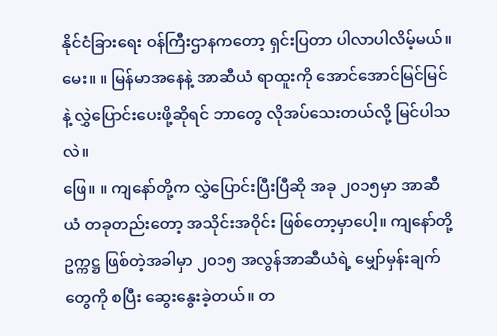နိုင်ငံခြားရေး ဝန်ကြီးဌာနကတော့ ရှင်းပြတာ ပါလာပါလိမ့်မယ်။
မေး။ ။ မြန်မာအနေနဲ့ အာဆီယံ ရာထူးကို အောင်အောင်မြင်မြင်နဲ့ လွှဲပြောင်းပေးဖို့ဆိုရင် ဘာတွေ လိုအပ်သေးတယ်လို့ မြင်ပါသလဲ။
ဖြေ။ ။ ကျနော်တို့က လွှဲပြောင်းပြီးပြီဆို အခု ၂၀၁၅မှာ အာဆီယံ တခုတည်းတော့ အသိုင်းအဝိုင်း ဖြစ်တော့မှာပေါ့။ ကျနော်တို့ ဥက္ကဋ္ဌ ဖြစ်တဲ့အခါမှာ ၂၀၁၅ အလွန်အာဆီယံရဲ့ မျှော်မှန်းချက်တွေကို စပြီး ဆွေးနွေးခဲ့တယ်။ တ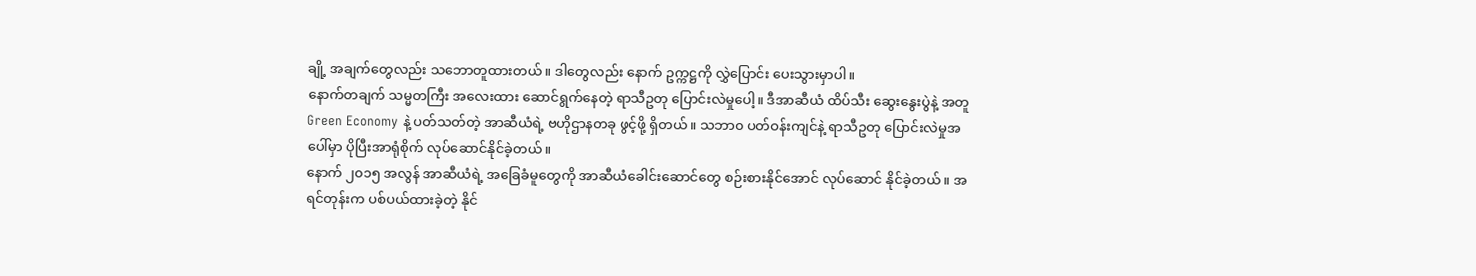ချို့ အချက်တွေလည်း သဘောတူထားတယ်။ ဒါတွေလည်း နောက် ဥက္ကဋ္ဌကို လွှဲပြောင်း ပေးသွားမှာပါ။
နောက်တချက် သမ္မတကြီး အလေးထား ဆောင်ရွက်နေတဲ့ ရာသီဥတု ပြောင်းလဲမှုပေါ့။ ဒီအာဆီယံ ထိပ်သီး ဆွေးနွေးပွဲနဲ့ အတူ Green Economy နဲ့ ပတ်သတ်တဲ့ အာဆီယံရဲ့ ဗဟိုဌာနတခု ဖွင့်ဖို့ ရှိတယ်။ သဘာ၀ ပတ်ဝန်းကျင်နဲ့ ရာသီဥတု ပြောင်းလဲမှုအပေါ်မှာ ပိုပြီးအာရုံစိုက် လုပ်ဆောင်နိုင်ခဲ့တယ်။
နောက် ၂၀၁၅ အလွန် အာဆီယံရဲ့ အခြေခံမူတွေကို အာဆီယံခေါင်းဆောင်တွေ စဉ်းစားနိုင်အောင် လုပ်ဆောင် နိုင်ခဲ့တယ်။ အရင်တုန်းက ပစ်ပယ်ထားခဲ့တဲ့ နိုင်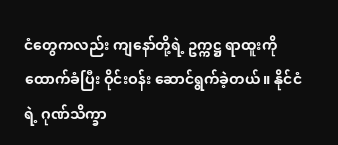ငံတွေကလည်း ကျနော်တို့ရဲ့ ဥက္ကဋ္ဌ ရာထူးကို ထောက်ခံပြီး ဝိုင်းဝန်း ဆောင်ရွက်ခဲ့တယ်။ နိုင်ငံရဲ့ ဂုဏ်သိက္ခာ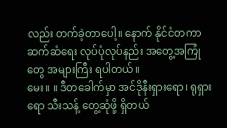လည်း တက်ခဲ့တာပေါ့။ နောက် နိုင်ငံတကာ ဆက်ဆံရေး လုပ်ပုံလုပ်နည်း အတွေ့အကြုံတွေ အများကြီး ရပါတယ်။
မေး။ ။ ဒီတခေါက်မှာ အင်ဒိုနီးရှားရော၊ ရုရှားရော သီးသန့် တွေ့ဆုံဖို့ ရှိတယ်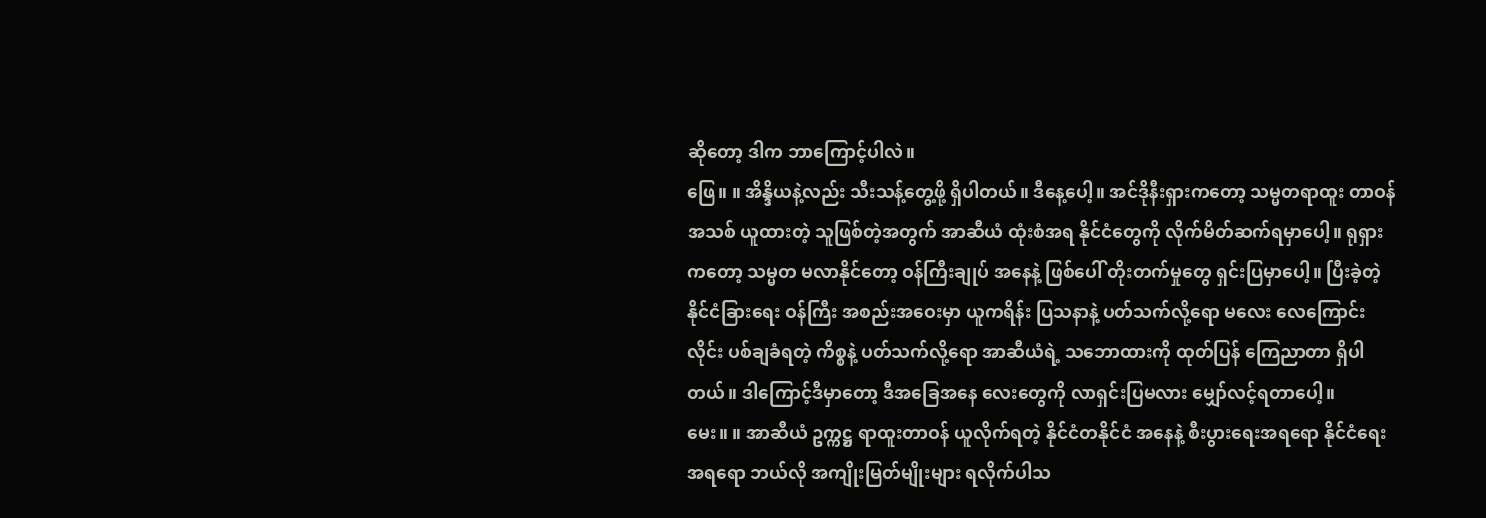ဆိုတော့ ဒါက ဘာကြောင့်ပါလဲ။
ဖြေ။ ။ အိန္ဒိယနဲ့လည်း သီးသန့်တွေ့ဖို့ ရှိပါတယ်။ ဒီနေ့ပေါ့။ အင်ဒိုနီးရှားကတော့ သမ္မတရာထူး တာဝန်အသစ် ယူထားတဲ့ သူဖြစ်တဲ့အတွက် အာဆီယံ ထုံးစံအရ နိုင်ငံတွေကို လိုက်မိတ်ဆက်ရမှာပေါ့။ ရုရှားကတော့ သမ္မတ မလာနိုင်တော့ ဝန်ကြီးချုပ် အနေနဲ့ ဖြစ်ပေါ် တိုးတက်မှုတွေ ရှင်းပြမှာပေါ့။ ပြီးခဲ့တဲ့ နိုင်ငံခြားရေး ဝန်ကြီး အစည်းအဝေးမှာ ယူကရိန်း ပြသနာနဲ့ ပတ်သက်လို့ရော မလေး လေကြောင်းလိုင်း ပစ်ချခံရတဲ့ ကိစ္စနဲ့ ပတ်သက်လို့ရော အာဆီယံရဲ့ သဘောထားကို ထုတ်ပြန် ကြေညာတာ ရှိပါတယ်။ ဒါကြောင့်ဒီမှာတော့ ဒီအခြေအနေ လေးတွေကို လာရှင်းပြမလား မျှော်လင့်ရတာပေါ့။
မေး။ ။ အာဆီယံ ဥက္ကဋ္ဌ ရာထူးတာဝန် ယူလိုက်ရတဲ့ နိုင်ငံတနိုင်ငံ အနေနဲ့ စီးပွားရေးအရရော နိုင်ငံရေးအရရော ဘယ်လို အကျိုးမြတ်မျိုးများ ရလိုက်ပါသ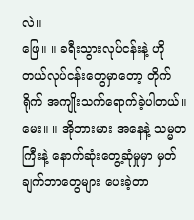လဲ။
ဖြေ။ ။ ခရီးသွားလုပ်ငန်းနဲ့ ဟိုတယ်လုပ်ငန်းတွေမှာတော့ တိုက်ရိုက် အကျိုးသက်ရောက်ခဲ့ပါတယ်။
မေး။ ။ အိုဘားမား အနေနဲ့ သမ္မတကြီးနဲ့ နောက်ဆုံးတွေ့ဆုံမှုမှာ မှတ်ချက်ဘာတွေများ ပေးခဲ့တာ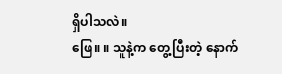ရှိပါသလဲ။
ဖြေ။ ။ သူနဲ့က တွေ့ပြီးတဲ့ နောက်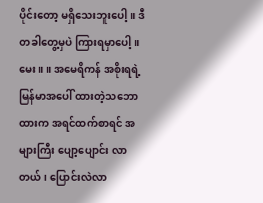ပိုင်းတော့ မရှိသေးဘူးပေါ့။ ဒီတခါတွေ့မှပဲ ကြားရမှာပေါ့။
မေး။ ။ အမေရိကန် အစိုးရရဲ့ မြန်မာအပေါ် ထားတဲ့သဘောထားက အရင်ထက်စာရင် အများကြီး ပျော့ပျောင်း လာတယ်၊ ပြောင်းလဲလာ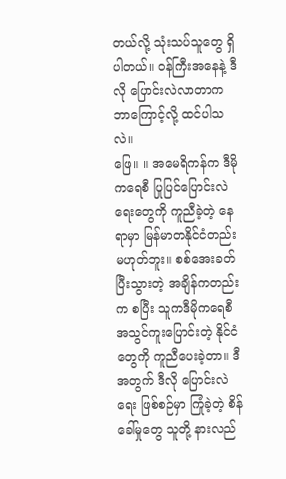တယ်လို့ သုံးသပ်သူတွေ ရှိပါတယ်။ ဝန်ကြီးအနေနဲ့ ဒီလို ပြောင်းလဲလာတာက ဘာကြောင့်လို့ ထင်ပါသလဲ။
ဖြေ။ ။ အမေရိကန်က ဒီမိုကရေစီ ပြုပြင်ပြောင်းလဲရေးတွေကို ကူညီခဲ့တဲ့ နေရာမှာ မြန်မာတနိုင်ငံတည်း မဟုတ်ဘူး။ စစ်အေးခတ် ပြီးသွားတဲ့ အချိန်ကတည်းက စပြီး သူကဒီမိုကရေစီ အသွင်ကူးပြောင်းတဲ့ နိုင်ငံတွေကို ကူညီပေးခဲ့တာ။ ဒီအတွက် ဒီလို ပြောင်းလဲရေး ဖြစ်စဉ်မှာ ကြုံခဲ့တဲ့ စိန်ခေါ်မှုတွေ သူတို့ နားလည်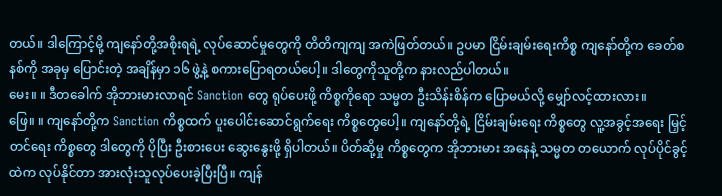တယ်။ ဒါကြောင့်မို့ ကျနော်တို့အစိုးရရဲ့ လုပ်ဆောင်မှုတွေကို တိတိကျကျ အကဲဖြတ်တယ်။ ဥပမာ ငြိမ်းချမ်းရေးကိစ္စ ကျနော်တို့က ခေတ်စနစ်ကို အခုမှ ပြောင်းတဲ့ အချိန်မှာ ၁၆ ဖွဲ့နဲ့ စကားပြောရတယ်ပေါ့။ ဒါတွေကိုသူတို့က နားလည်ပါတယ်။
မေး။ ။ ဒီတခေါက် အိုဘားမားလာရင် Sanction တွေ ရုပ်ပေးဖို့ ကိစ္စကိုရော သမ္မတ ဦးသိန်းစိန်က ပြောမယ်လို့ မျှော်လင့်ထားလား။
ဖြေ။ ။ ကျနော်တို့က Sanction ကိစ္စထက် ပူးပေါင်းဆောင်ရွက်ရေး ကိစ္စတွေပေါ့။ ကျနော်တို့ရဲ့ ငြိမ်းချမ်းရေး ကိစ္စတွေ လူ့အခွင့်အရေး မြှင့်တင်ရေး ကိစ္စတွေ ဒါတွေကို ပိုပြီး ဦးစားပေး ဆွေးနွေးဖို့ ရှိပါတယ်။ ပိတ်ဆို့မှု ကိစ္စတွေက အိုဘားမား အနေနဲ့ သမ္မတ တယောက် လုပ်ပိုင်ခွင့်ထဲက လုပ်နိုင်တာ အားလုံးသူလုပ်ပေးခဲ့ပြီးပြီ။ ကျန်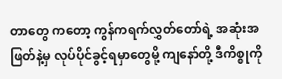တာတွေ ကတော့ ကွန်ကရက်လွှတ်တော်ရဲ့ အဆုံးအဖြတ်နဲ့မှ လုပ်ပိုင်ခွင့်ရမှာတွေမို့ ကျနော်တို့ ဒီကိစ္စုကို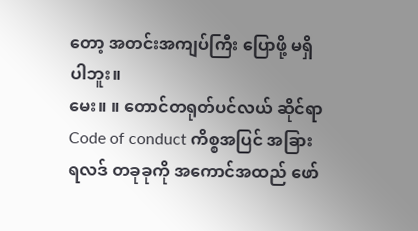တော့ အတင်းအကျပ်ကြီး ပြောဖို့ မရှိပါဘူး။
မေး။ ။ တောင်တရုတ်ပင်လယ် ဆိုင်ရာ Code of conduct ကိစ္စအပြင် အခြား ရလဒ် တခုခုကို အကောင်အထည် ဖော်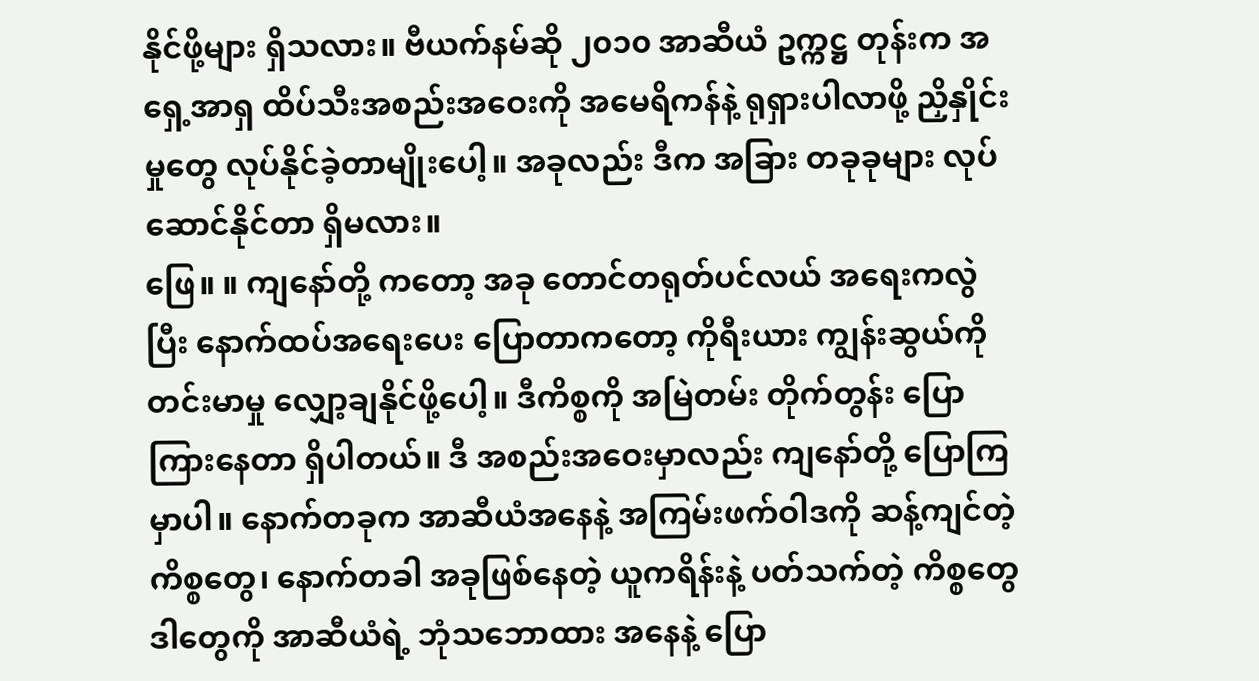နိုင်ဖို့များ ရှိသလား။ ဗီယက်နမ်ဆို ၂၀၁၀ အာဆီယံ ဥက္ကဋ္ဌ တုန်းက အရှေ့အာရှ ထိပ်သီးအစည်းအဝေးကို အမေရိကန်နဲ့ ရုရှားပါလာဖို့ ညှိနှိုင်းမှုတွေ လုပ်နိုင်ခဲ့တာမျိုးပေါ့။ အခုလည်း ဒီက အခြား တခုခုများ လုပ်ဆောင်နိုင်တာ ရှိမလား။
ဖြေ။ ။ ကျနော်တို့ ကတော့ အခု တောင်တရုတ်ပင်လယ် အရေးကလွဲပြီး နောက်ထပ်အရေးပေး ပြောတာကတော့ ကိုရီးယား ကျွန်းဆွယ်ကို တင်းမာမှု လျှော့ချနိုင်ဖို့ပေါ့။ ဒီကိစ္စကို အမြဲတမ်း တိုက်တွန်း ပြောကြားနေတာ ရှိပါတယ်။ ဒီ အစည်းအဝေးမှာလည်း ကျနော်တို့ ပြောကြမှာပါ။ နောက်တခုက အာဆီယံအနေနဲ့ အကြမ်းဖက်ဝါဒကို ဆန့်ကျင်တဲ့ ကိစ္စတွေ၊ နောက်တခါ အခုဖြစ်နေတဲ့ ယူကရိန်းနဲ့ ပတ်သက်တဲ့ ကိစ္စတွေ ဒါတွေကို အာဆီယံရဲ့ ဘုံသဘောထား အနေနဲ့ ပြော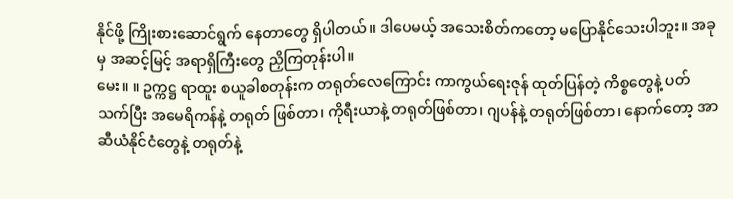နိုင်ဖို့ ကြိုးစားဆောင်ရွက် နေတာတွေ ရှိပါတယ်။ ဒါပေမယ့် အသေးစိတ်ကတော့ မပြောနိုင်သေးပါဘူး။ အခုမှ အဆင့်မြင့် အရာရှိကြီးတွေ ညှိကြတုန်းပါ။
မေး။ ။ ဥက္ကဋ္ဌ ရာထူး စယူခါစတုန်းက တရုတ်လေကြောင်း ကာကွယ်ရေးဇုန် ထုတ်ပြန်တဲ့ ကိစ္စတွေနဲ့ ပတ်သက်ပြီး အမေရိကန်နဲ့ တရုတ် ဖြစ်တာ၊ ကိုရီးယာနဲ့ တရုတ်ဖြစ်တာ၊ ဂျပန်နဲ့ တရုတ်ဖြစ်တာ၊ နောက်တော့ အာဆီယံနိုင်ငံတွေနဲ့ တရုတ်နဲ့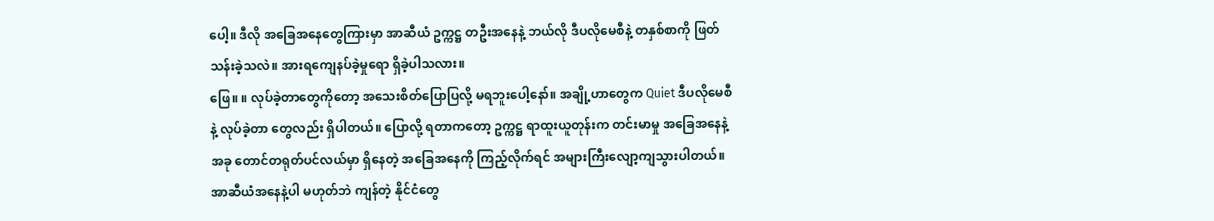ပေါ့။ ဒီလို အခြေအနေတွေကြားမှာ အာဆီယံ ဥက္ကဋ္ဌ တဦးအနေနဲ့ ဘယ်လို ဒီပလိုမေစီနဲ့ တနှစ်စာကို ဖြတ်သန်းခဲ့သလဲ။ အားရကျေနပ်ခဲ့မှုရော ရှိခဲ့ပါသလား။
ဖြေ။ ။ လုပ်ခဲ့တာတွေကိုတော့ အသေးစိတ်ပြောပြလို့ မရဘူးပေါ့နော်။ အချို့ဟာတွေက Quiet ဒီပလိုမေစီနဲ့ လုပ်ခဲ့တာ တွေလည်း ရှိပါတယ်။ ပြောလို့ ရတာကတော့ ဥက္ကဋ္ဌ ရာထူးယူတုန်းက တင်းမာမှု အခြေအနေနဲ့ အခု တောင်တရုတ်ပင်လယ်မှာ ရှိနေတဲ့ အခြေအနေကို ကြည့်လိုက်ရင် အများကြီးလျော့ကျသွားပါတယ်။
အာဆီယံအနေနဲ့ပါ မဟုတ်ဘဲ ကျန်တဲ့ နိုင်ငံတွေ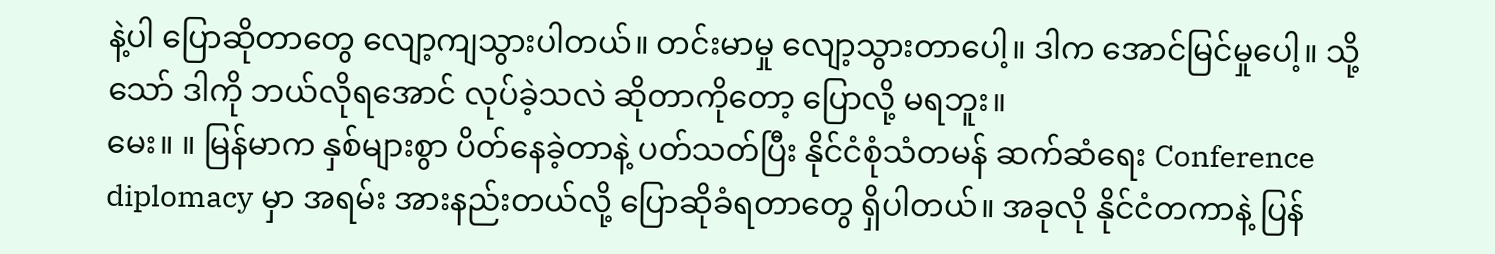နဲ့ပါ ပြောဆိုတာတွေ လျော့ကျသွားပါတယ်။ တင်းမာမှု လျော့သွားတာပေါ့။ ဒါက အောင်မြင်မှုပေါ့။ သို့သော် ဒါကို ဘယ်လိုရအောင် လုပ်ခဲ့သလဲ ဆိုတာကိုတော့ ပြောလို့ မရဘူး။
မေး။ ။ မြန်မာက နှစ်များစွာ ပိတ်နေခဲ့တာနဲ့ ပတ်သတ်ပြီး နိုင်ငံစုံသံတမန် ဆက်ဆံရေး Conference diplomacy မှာ အရမ်း အားနည်းတယ်လို့ ပြောဆိုခံရတာတွေ ရှိပါတယ်။ အခုလို နိုင်ငံတကာနဲ့ ပြန်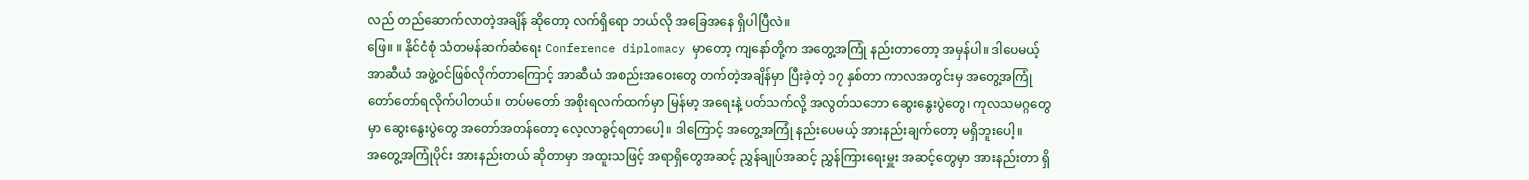လည် တည်ဆောက်လာတဲ့အချိန် ဆိုတော့ လက်ရှိရော ဘယ်လို အခြေအနေ ရှိပါပြီလဲ။
ဖြေ။ ။ နိုင်ငံစုံ သံတမန်ဆက်ဆံရေး Conference diplomacy မှာတော့ ကျနော်တို့က အတွေ့အကြုံ နည်းတာတော့ အမှန်ပါ။ ဒါပေမယ့် အာဆီယံ အဖွဲ့ဝင်ဖြစ်လိုက်တာကြောင့် အာဆီယံ အစည်းအဝေးတွေ တက်တဲ့အချိန်မှာ ပြီးခဲ့တဲ့ ၁၇ နှစ်တာ ကာလအတွင်းမှ အတွေ့အကြုံ တော်တော်ရလိုက်ပါတယ်။ တပ်မတော် အစိုးရလက်ထက်မှာ မြန်မာ့ အရေးနဲ့ ပတ်သက်လို့ အလွတ်သဘော ဆွေးနွေးပွဲတွေ၊ ကုလသမဂ္ဂတွေမှာ ဆွေးနွေးပွဲတွေ အတော်အတန်တော့ လေ့လာခွင့်ရတာပေါ့။ ဒါကြောင့် အတွေ့အကြုံ နည်းပေမယ့် အားနည်းချက်တော့ မရှိဘူးပေါ့။
အတွေ့အကြုံပိုင်း အားနည်းတယ် ဆိုတာမှာ အထူးသဖြင့် အရာရှိတွေအဆင့် ညွှန်ချုပ်အဆင့် ညွှန်ကြားရေးမှူး အဆင့်တွေမှာ အားနည်းတာ ရှိ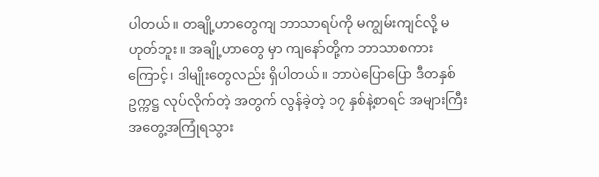ပါတယ်။ တချို့ဟာတွေကျ ဘာသာရပ်ကို မကျွမ်းကျင်လို့ မဟုတ်ဘူး။ အချို့ဟာတွေ မှာ ကျနော်တို့က ဘာသာစကားကြောင့်၊ ဒါမျိုးတွေလည်း ရှိပါတယ်။ ဘာပဲပြောပြော ဒီတနှစ် ဥက္ကဋ္ဌ လုပ်လိုက်တဲ့ အတွက် လွန်ခဲ့တဲ့ ၁၇ နှစ်နဲ့စာရင် အများကြီး အတွေ့အကြုံရသွား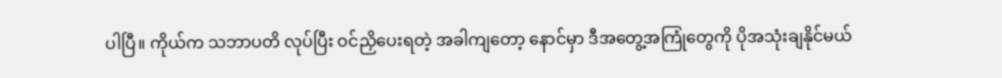ပါပြီ။ ကိုယ်က သဘာပတိ လုပ်ပြီး ဝင်ညှိပေးရတဲ့ အခါကျတော့ နောင်မှာ ဒီအတွေ့အကြုံတွေကို ပိုအသုံးချနိုင်မယ်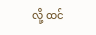လို့ ထင်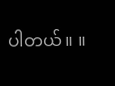ပါတယ်။ ။